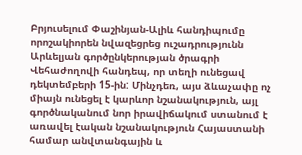Բրյուսելում Փաշինյան-Ալիև հանդիպումը որոշակիորեն նվազեցրեց ուշադրությունն Արևելյան գործընկերության ծրագրի Վեհաժողովի հանդեպ, որ տեղի ունեցավ դեկտեմբերի 15-ին: Մինչդեռ, այս ձևաչափը ոչ միայն ունեցել է կարևոր նշանակություն, այլ գործնականում նոր իրավիճակում ստանում է առավել էական նշանակություն Հայաստանի համար անվտանգային և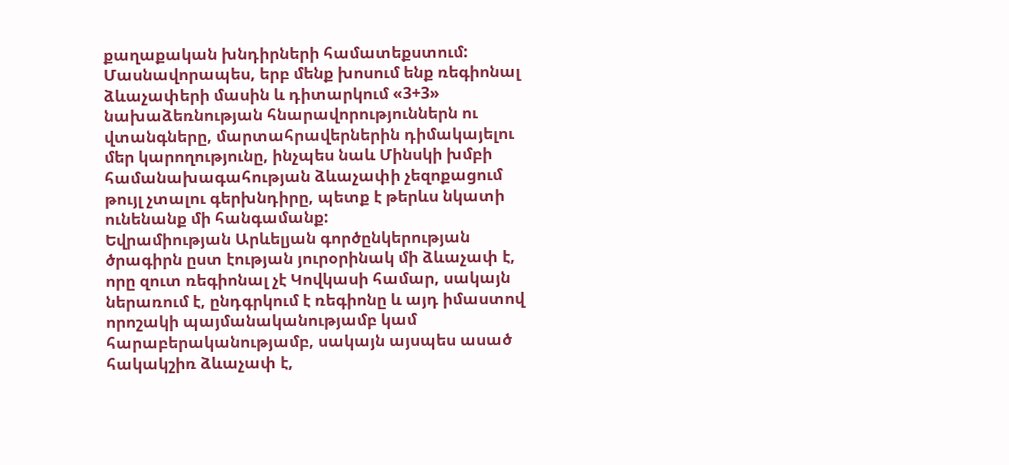քաղաքական խնդիրների համատեքստում: Մասնավորապես, երբ մենք խոսում ենք ռեգիոնալ ձևաչափերի մասին և դիտարկում «3+3» նախաձեռնության հնարավորություններն ու վտանգները, մարտահրավերներին դիմակայելու մեր կարողությունը, ինչպես նաև Մինսկի խմբի համանախագահության ձևաչափի չեզոքացում թույլ չտալու գերխնդիրը, պետք է թերևս նկատի ունենանք մի հանգամանք:
Եվրամիության Արևելյան գործընկերության ծրագիրն ըստ էության յուրօրինակ մի ձևաչափ է, որը զուտ ռեգիոնալ չէ Կովկասի համար, սակայն ներառում է, ընդգրկում է ռեգիոնը և այդ իմաստով որոշակի պայմանականությամբ կամ հարաբերականությամբ, սակայն այսպես ասած հակակշիռ ձևաչափ է,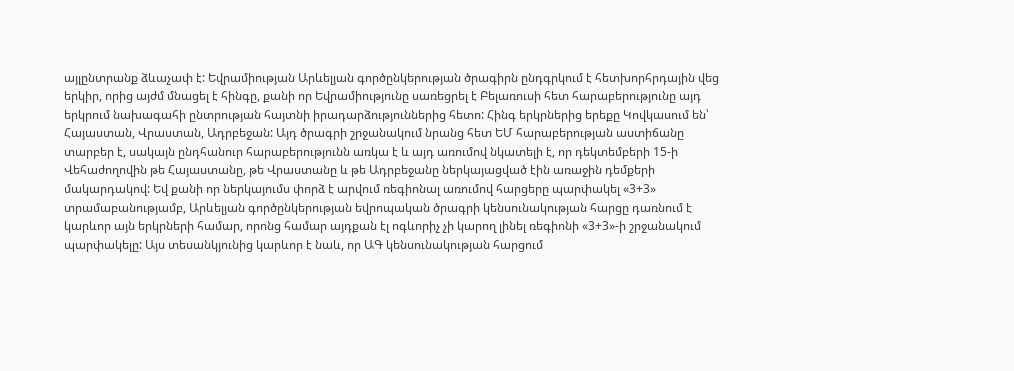այլընտրանք ձևաչափ է: Եվրամիության Արևելյան գործընկերության ծրագիրն ընդգրկում է հետխորհրդային վեց երկիր, որից այժմ մնացել է հինգը, քանի որ Եվրամիությունը սառեցրել է Բելառուսի հետ հարաբերությունը այդ երկրում նախագահի ընտրության հայտնի իրադարձություններից հետո: Հինգ երկրներից երեքը Կովկասում են՝ Հայաստան, Վրաստան, Ադրբեջան: Այդ ծրագրի շրջանակում նրանց հետ ԵՄ հարաբերության աստիճանը տարբեր է, սակայն ընդհանուր հարաբերությունն առկա է և այդ առումով նկատելի է, որ դեկտեմբերի 15-ի Վեհաժողովին թե Հայաստանը, թե Վրաստանը և թե Ադրբեջանը ներկայացված էին առաջին դեմքերի մակարդակով: Եվ քանի որ ներկայումս փորձ է արվում ռեգիոնալ առումով հարցերը պարփակել «3+3» տրամաբանությամբ, Արևելյան գործընկերության եվրոպական ծրագրի կենսունակության հարցը դառնում է կարևոր այն երկրների համար, որոնց համար այդքան էլ ոգևորիչ չի կարող լինել ռեգիոնի «3+3»-ի շրջանակում պարփակելը: Այս տեսանկյունից կարևոր է նաև, որ ԱԳ կենսունակության հարցում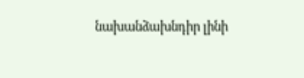նախանձախնդիր լինի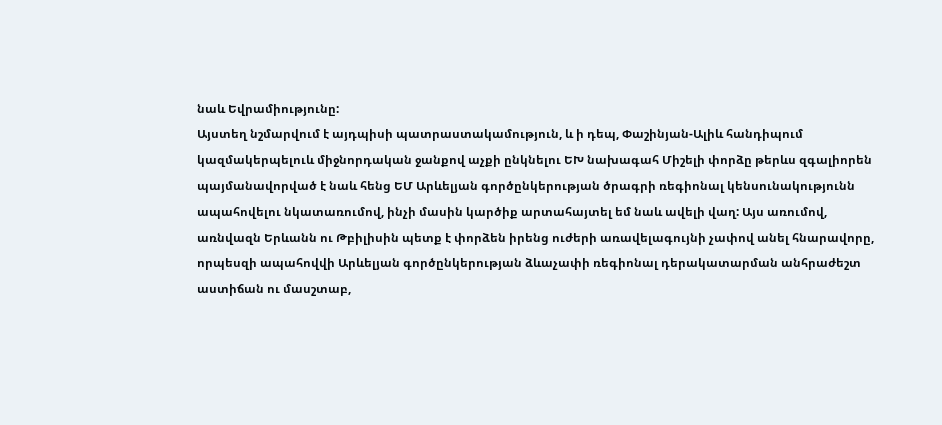նաև Եվրամիությունը:
Այստեղ նշմարվում է այդպիսի պատրաստակամություն, և ի դեպ, Փաշինյան-Ալիև հանդիպում կազմակերպելուև միջնորդական ջանքով աչքի ընկնելու ԵԽ նախագահ Միշելի փորձը թերևս զգալիորեն պայմանավորված է նաև հենց ԵՄ Արևելյան գործընկերության ծրագրի ռեգիոնալ կենսունակությունն ապահովելու նկատառումով, ինչի մասին կարծիք արտահայտել եմ նաև ավելի վաղ: Այս առումով, առնվազն Երևանն ու Թբիլիսին պետք է փորձեն իրենց ուժերի առավելագույնի չափով անել հնարավորը, որպեսզի ապահովվի Արևելյան գործընկերության ձևաչափի ռեգիոնալ դերակատարման անհրաժեշտ աստիճան ու մասշտաբ,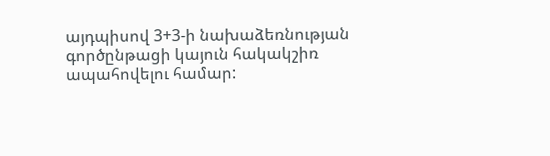այդպիսով 3+3-ի նախաձեռնության գործընթացի կայուն հակակշիռ ապահովելու համար: